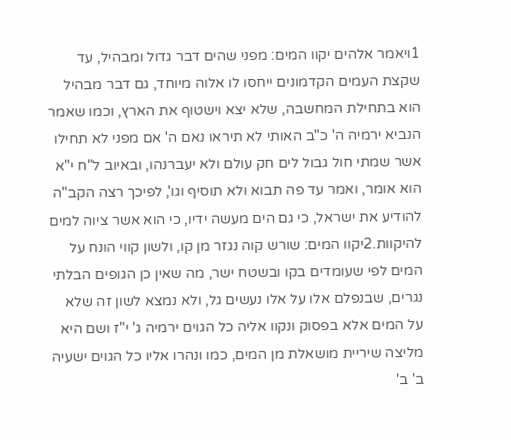1ויאמר אלהים יקוו המים: מפני שהים דבר גדול ומבהיל, עד שקצת העמים הקדמונים ייחסו לו אלוה מיוחד, גם דבר מבהיל הוא בתחילת המחשבה, שלא יצא וישטוף את הארץ, וכמו שאמר הנביא ירמיה ה' כ"ב האותי לא תיראו נאם ה' אם מפני לא תחילו אשר שמתי חול גבול לים חק עולם ולא יעברנהו, ובאיוב ל"ח י"א הוא אומר, ואמר עד פה תבוא ולא תוסיף וגו', לפיכך רצה הקב"ה להודיע את ישראל, כי גם הים מעשה ידיו, כי הוא אשר ציוה למים להיקוות.2יקוו המים: שורש קוה נגזר מן קו, ולשון קווי הונח על המים לפי שעומדים בקו ובשטח ישר, מה שאין כן הגופים הבלתי נגרים, שבנפלם אלו על אלו נעשים גל, ולא נמצא לשון זה שלא על המים אלא בפסוק ונקוו אליה כל הגוים ירמיה ג' י"ז ושם היא מליצה שיריית מושאלת מן המים, כמו ונהרו אליו כל הגוים ישעיה ב' ב'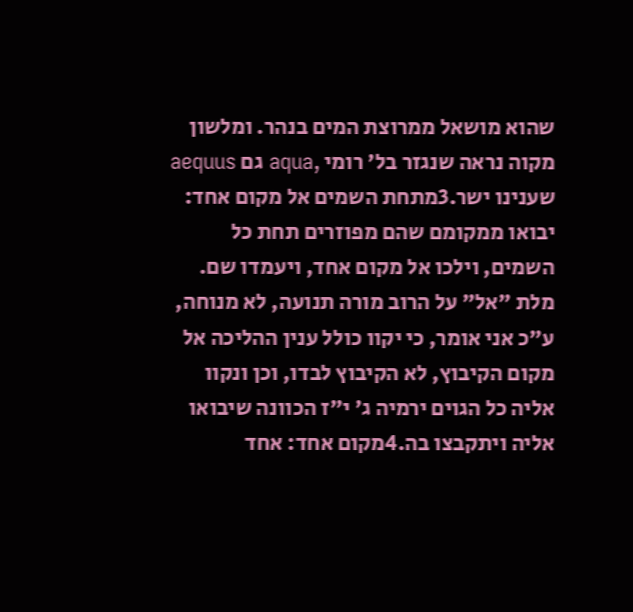שהוא מושאל ממרוצת המים בנהר. ומלשון מקוה נראה שנגזר בל' רומי ,aqua גם aequus שענינו ישר.3מתחת השמים אל מקום אחד: יבואו ממקומם שהם מפוזרים תחת כל השמים, וילכו אל מקום אחד, ויעמדו שם. מלת "אל" על הרוב מורה תנועה, לא מנוחה, ע"כ אני אומר, כי יקוו כולל ענין ההליכה אל מקום הקיבוץ, לא הקיבוץ לבדו, וכן ונקוו אליה כל הגוים ירמיה ג' י"ז הכוונה שיבואו אליה ויתקבצו בה.4מקום אחד: אחד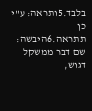בלבד.5ותראה: ע"י כן תתראה.6היבשה: שם דבר ממשקל דגוש,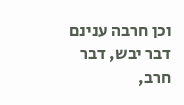וכן חרבה ענינם דבר יבש, דבר חרב,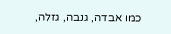כמו אבדה, גנבה, גזלה,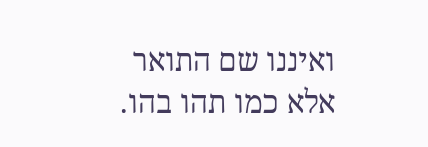ואיננו שם התואר אלא כמו תהו בהו.